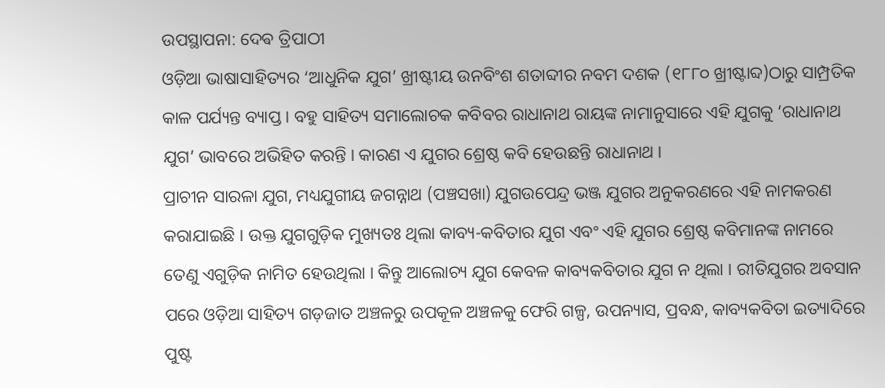ଉପସ୍ଥାପନା: ଦେଵ ତ୍ରିପାଠୀ
ଓଡ଼ିଆ ଭାଷାସାହିତ୍ୟର ‘ଆଧୁନିକ ଯୁଗ’ ଖ୍ରୀଷ୍ଟୀୟ ଉନବିଂଶ ଶତାବ୍ଦୀର ନବମ ଦଶକ (୧୮୮୦ ଖ୍ରୀଷ୍ଟାବ୍ଦ)ଠାରୁ ସାମ୍ପ୍ରତିକ କାଳ ପର୍ଯ୍ୟନ୍ତ ବ୍ୟାପ୍ତ । ବହୁ ସାହିତ୍ୟ ସମାଲୋଚକ କବିବର ରାଧାନାଥ ରାୟଙ୍କ ନାମାନୁସାରେ ଏହି ଯୁଗକୁ ‘ରାଧାନାଥ ଯୁଗ’ ଭାବରେ ଅଭିହିତ କରନ୍ତି । କାରଣ ଏ ଯୁଗର ଶ୍ରେଷ୍ଠ କବି ହେଉଛନ୍ତି ରାଧାନାଥ ।
ପ୍ରାଚୀନ ସାରଳା ଯୁଗ, ମଧ୍ୟଯୁଗୀୟ ଜଗନ୍ନାଥ (ପଞ୍ଚସଖା) ଯୁଗଉପେନ୍ଦ୍ର ଭଞ୍ଜ ଯୁଗର ଅନୁକରଣରେ ଏହି ନାମକରଣ କରାଯାଇଛି । ଉକ୍ତ ଯୁଗଗୁଡ଼ିକ ମୁଖ୍ୟତଃ ଥିଲା କାବ୍ୟ-କବିତାର ଯୁଗ ଏବଂ ଏହି ଯୁଗର ଶ୍ରେଷ୍ଠ କବିମାନଙ୍କ ନାମରେ ତେଣୁ ଏଗୁଡ଼ିକ ନାମିତ ହେଉଥିଲା । କିନ୍ତୁ ଆଲୋଚ୍ୟ ଯୁଗ କେବଳ କାବ୍ୟକବିତାର ଯୁଗ ନ ଥିଲା । ରୀତିଯୁଗର ଅବସାନ ପରେ ଓଡ଼ିଆ ସାହିତ୍ୟ ଗଡ଼ଜାତ ଅଞ୍ଚଳରୁ ଉପକୂଳ ଅଞ୍ଚଳକୁ ଫେରି ଗଳ୍ପ, ଉପନ୍ୟାସ, ପ୍ରବନ୍ଧ, କାବ୍ୟକବିତା ଇତ୍ୟାଦିରେ ପୁଷ୍ଟ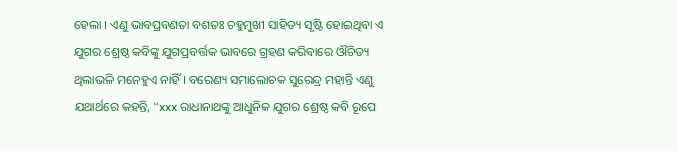ହେଲା । ଏଣୁ ଭାବପ୍ରବଣତା ବଶତଃ ଚହୁମୁଖୀ ସାହିତ୍ୟ ସୃଷ୍ଟି ହୋଇଥିବା ଏ ଯୁଗର ଶ୍ରେଷ୍ଠ କବିଙ୍କୁ ଯୁଗପ୍ରବର୍ତ୍ତକ ଭାବରେ ଗ୍ରହଣ କରିବାରେ ଔଚିତ୍ୟ ଥିଲାଭଳି ମନେହୁଏ ନାହିଁ । ବରେଣ୍ୟ ସମାଲୋଚକ ସୁରେନ୍ଦ୍ର ମହାନ୍ତି ଏଣୁ ଯଥାର୍ଥରେ କହନ୍ତି, “xxx ରାଧାନାଥଙ୍କୁ ଆଧୁନିକ ଯୁଗର ଶ୍ରେଷ୍ଠ କବି ରୂପେ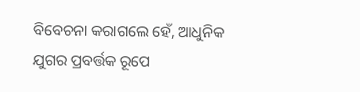ବିବେଚନା କରାଗଲେ ହେଁ, ଆଧୁନିକ ଯୁଗର ପ୍ରବର୍ତ୍ତକ ରୂପେ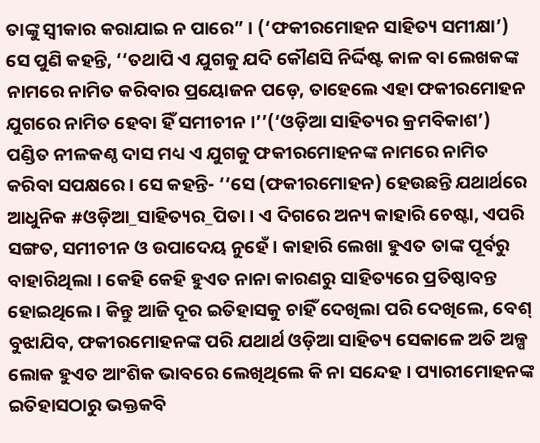ତାଙ୍କୁ ସ୍ଵୀକାର କରାଯାଇ ନ ପାରେ” । (‘ଫକୀରମୋହନ ସାହିତ୍ୟ ସମୀକ୍ଷା’) ସେ ପୁଣି କହନ୍ତି, ‘‘ତଥାପି ଏ ଯୁଗକୁ ଯଦି କୌଣସି ନିର୍ଦ୍ଦିଷ୍ଟ କାଳ ବା ଲେଖକଙ୍କ ନାମରେ ନାମିତ କରିବାର ପ୍ରୟୋଜନ ପଡ଼େ, ତାହେଲେ ଏହା ଫକୀରମୋହନ ଯୁଗରେ ନାମିତ ହେବା ହିଁ ସମୀଚୀନ ।’’(‘ଓଡ଼ିଆ ସାହିତ୍ୟର କ୍ରମବିକାଶ’)
ପଣ୍ଡିତ ନୀଳକଣ୍ଠ ଦାସ ମଧ୍ୟ ଏ ଯୁଗକୁ ଫକୀରମୋହନଙ୍କ ନାମରେ ନାମିତ କରିବା ସପକ୍ଷରେ । ସେ କହନ୍ତି- ‘‘ସେ (ଫକୀରମୋହନ) ହେଉଛନ୍ତି ଯଥାର୍ଥରେ ଆଧୁନିକ #ଓଡ଼ିଆ_ସାହିତ୍ୟର_ପିତା । ଏ ଦିଗରେ ଅନ୍ୟ କାହାରି ଚେଷ୍ଟା, ଏପରି ସଙ୍ଗତ, ସମୀଚୀନ ଓ ଉପାଦେୟ ନୁହେଁ । କାହାରି ଲେଖା ହୁଏତ ତାଙ୍କ ପୂର୍ବରୁ ବାହାରିଥିଲା । କେହି କେହି ହୁଏତ ନାନା କାରଣରୁ ସାହିତ୍ୟରେ ପ୍ରତିଷ୍ଠାବନ୍ତ ହୋଇଥିଲେ । କିନ୍ତୁ ଆଜି ଦୂର ଇତିହାସକୁ ଚାହିଁ ଦେଖିଲା ପରି ଦେଖିଲେ, ବେଶ୍ ବୁଝାଯିବ, ଫକୀରମୋହନଙ୍କ ପରି ଯଥାର୍ଥ ଓଡ଼ିଆ ସାହିତ୍ୟ ସେକାଳେ ଅତି ଅଳ୍ପ ଲୋକ ହୁଏତ ଆଂଶିକ ଭାବରେ ଲେଖିଥିଲେ କି ନା ସନ୍ଦେହ । ପ୍ୟାରୀମୋହନଙ୍କ ଇତିହାସଠାରୁ ଭକ୍ତକବି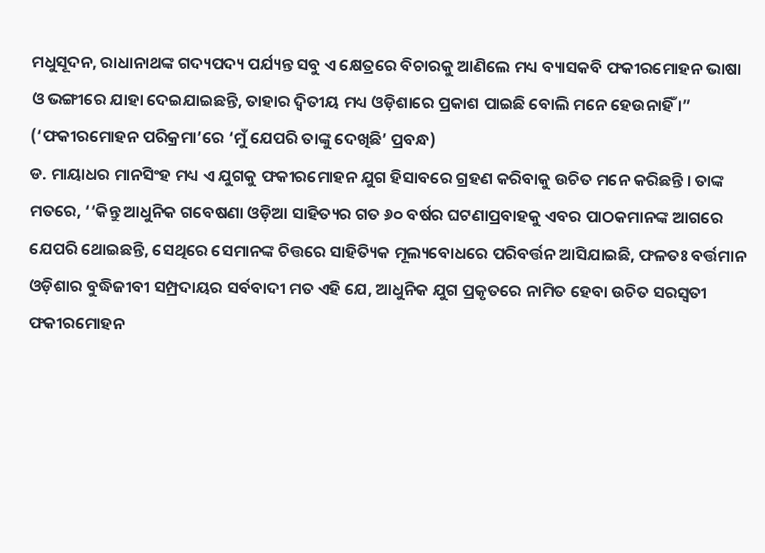ମଧୁସୂଦନ, ରାଧାନାଥଙ୍କ ଗଦ୍ୟପଦ୍ୟ ପର୍ଯ୍ୟନ୍ତ ସବୁ ଏ କ୍ଷେତ୍ରରେ ବିଚାରକୁ ଆଣିଲେ ମଧ୍ୟ ବ୍ୟାସକବି ଫକୀରମୋହନ ଭାଷା ଓ ଭଙ୍ଗୀରେ ଯାହା ଦେଇଯାଇଛନ୍ତି, ତାହାର ଦ୍ଵିତୀୟ ମଧ୍ୟ ଓଡ଼ିଶାରେ ପ୍ରକାଶ ପାଇଛି ବୋଲି ମନେ ହେଉନାହିଁ ।” (‘ଫକୀରମୋହନ ପରିକ୍ରମା’ରେ ‘ମୁଁ ଯେପରି ତାଙ୍କୁ ଦେଖିଛି’ ପ୍ରବନ୍ଧ)
ଡ. ମାୟାଧର ମାନସିଂହ ମଧ୍ୟ ଏ ଯୁଗକୁ ଫକୀରମୋହନ ଯୁଗ ହିସାବରେ ଗ୍ରହଣ କରିବାକୁ ଉଚିତ ମନେ କରିଛନ୍ତି । ତାଙ୍କ ମତରେ, ‘‘କିନ୍ତୁ ଆଧୁନିକ ଗବେଷଣା ଓଡ଼ିଆ ସାହିତ୍ୟର ଗତ ୬୦ ବର୍ଷର ଘଟଣାପ୍ରବାହକୁ ଏବର ପାଠକମାନଙ୍କ ଆଗରେ ଯେପରି ଥୋଇଛନ୍ତି, ସେଥିରେ ସେମାନଙ୍କ ଚିତ୍ତରେ ସାହିତ୍ୟିକ ମୂଲ୍ୟବୋଧରେ ପରିବର୍ତ୍ତନ ଆସିଯାଇଛି, ଫଳତଃ ବର୍ତ୍ତମାନ ଓଡ଼ିଶାର ବୁଦ୍ଧିଜୀବୀ ସମ୍ପ୍ରଦାୟର ସର୍ବବାଦୀ ମତ ଏହି ଯେ, ଆଧୁନିକ ଯୁଗ ପ୍ରକୃତରେ ନାମିତ ହେବା ଉଚିତ ସରସ୍ବତୀ ଫକୀରମୋହନ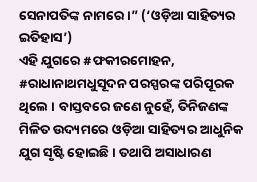ସେନାପତିଙ୍କ ନାମରେ ।” (‘ଓଡ଼ିଆ ସାହିତ୍ୟର ଇତିହାସ’)
ଏହି ଯୁଗରେ #ଫକୀରମୋହନ, #ରାଧାନାଥମଧୁସୂଦନ ପରସ୍ପରଙ୍କ ପରିପୂରକ ଥିଲେ । ବାସ୍ତବରେ ଜଣେ ନୁହେଁ, ତିନିଜଣଙ୍କ ମିଳିତ ଉଦ୍ୟମରେ ଓଡ଼ିଆ ସାହିତ୍ୟର ଆଧୁନିକ ଯୁଗ ସୃଷ୍ଟି ହୋଇଛି । ତଥାପି ଅସାଧାରଣ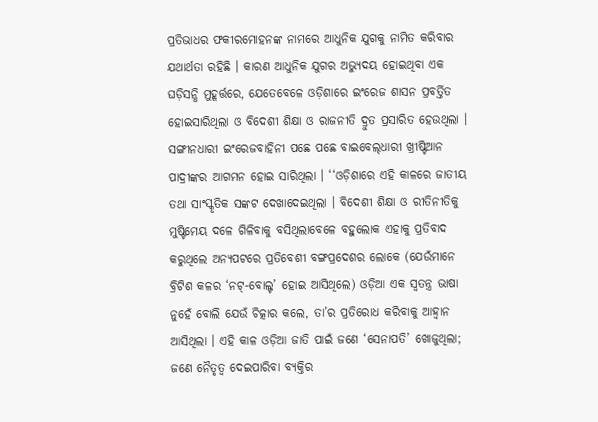ପ୍ରତିଭାଧର ଫକୀରମୋହନଙ୍କ ନାମରେ ଆଧୁନିକ ଯୁଗକୁ ନାମିତ କରିବାର ଯଥାର୍ଥତା ରହିଛି । କାରଣ ଆଧୁନିକ ଯୁଗର ଅଭ୍ୟୁଦୟ ହୋଇଥିବା ଏକ ଘଡ଼ିସନ୍ଧି ମୁହୂର୍ତ୍ତରେ, ଯେତେବେଳେ ଓଡ଼ିଶାରେ ଇଂରେଜ ଶାସନ ପ୍ରବର୍ତ୍ତିତ ହୋଇସାରିଥିଲା ଓ ବିଦେଶୀ ଶିକ୍ଷା ଓ ରାଜନୀତି ଦ୍ରୁତ ପ୍ରସାରିତ ହେଉଥିଲା । ସଙ୍ଗୀନଧାରୀ ଇଂରେଜବାହିନୀ ପଛେ ପଛେ ବାଇବେଲ୍‌ଧାରୀ ଖ୍ରୀଷ୍ଟିଆନ ପାଦ୍ରୀଙ୍କର ଆଗମନ ହୋଇ ସାରିଥିଲା । ‘‘ଓଡ଼ିଶାରେ ଏହି କାଳରେ ଜାତୀୟ ତଥା ସାଂସ୍କୃତିକ ସଙ୍କଟ ଦେଖାଦେଇଥିଲା । ବିଦେଶୀ ଶିକ୍ଷା ଓ ରୀତିନୀତିକୁ ମୁଷ୍ଟିମେୟ ଦଳେ ଗିଳିବାକୁ ବସିଥିଲାବେଳେ ବହୁଲୋକ ଏହାକୁ ପ୍ରତିବାଦ କରୁଥିଲେ ଅନ୍ୟପଟରେ ପ୍ରତିବେଶୀ ବଙ୍ଗପ୍ରଦେଶର ଲୋକେ (ଯେଉଁମାନେ ବ୍ରିଟିଶ କଳର ‘ନଟ୍-ବୋଲ୍ଟ’ ହୋଇ ଆସିଥିଲେ) ଓଡ଼ିଆ ଏକ ସ୍ଵତନ୍ତ୍ର ଭାଷା ନୁହେଁ ବୋଲି ଯେଉଁ ଚିତ୍କାର କଲେ, ତା’ର ପ୍ରତିରୋଧ କରିବାକୁ ଆହ୍ୱାନ ଆସିଥିଲା । ଏହି କାଳ ଓଡ଼ିଆ ଜାତି ପାଇଁ ଜଣେ ‘ସେନାପତି’ ଖୋଜୁଥିଲା; ଜଣେ ନୈତୃତ୍ବ ଦେଇପାରିବା ବ୍ୟକ୍ତିର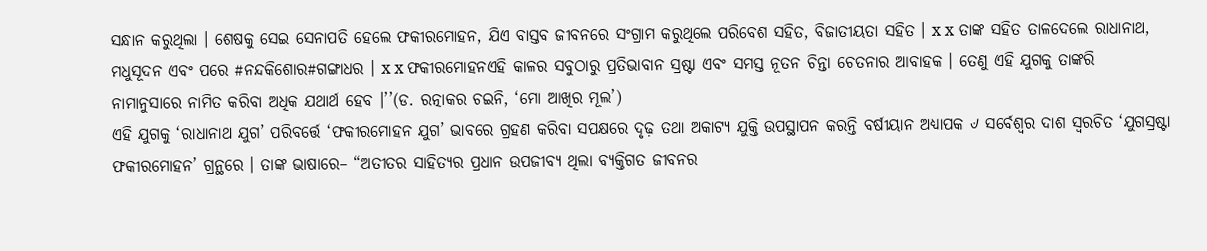ସନ୍ଧାନ କରୁଥିଲା । ଶେଷକୁ ସେଇ ସେନାପତି ହେଲେ ଫକୀରମୋହନ, ଯିଏ ବାସ୍ତବ ଜୀବନରେ ସଂଗ୍ରାମ କରୁଥିଲେ ପରିବେଶ ସହିତ, ବିଜାତୀୟତା ସହିତ । x x ତାଙ୍କ ସହିତ ତାଳଦେଲେ ରାଧାନାଥ, ମଧୁସୂଦନ ଏବଂ ପରେ #ନନ୍ଦକିଶୋର#ଗଙ୍ଗାଧର । x x ଫକୀରମୋହନଏହି କାଳର ସବୁଠାରୁ ପ୍ରତିଭାବାନ ସ୍ରଷ୍ଟା ଏବଂ ସମସ୍ତ ନୂତନ ଚିନ୍ତା ଚେତନାର ଆବାହକ । ତେଣୁ ଏହି ଯୁଗକୁ ତାଙ୍କରି ନାମାନୁସାରେ ନାମିତ କରିବା ଅଧିକ ଯଥାର୍ଥ ହେବ ।’’(ଡ. ରତ୍ନାକର ଚଇନି, ‘ମୋ ଆଖିର ମୂଲ’)
ଏହି ଯୁଗକୁ ‘ରାଧାନାଥ ଯୁଗ’ ପରିବର୍ତ୍ତେ ‘ଫକୀରମୋହନ ଯୁଗ’ ଭାବରେ ଗ୍ରହଣ କରିବା ସପକ୍ଷରେ ଦୃଢ଼ ତଥା ଅକାଟ୍ୟ ଯୁକ୍ତି ଉପସ୍ଥାପନ କରନ୍ତି ବର୍ଷୀୟାନ ଅଧ୍ୟାପକ ୰ ସର୍ବେଶ୍ଵର ଦାଶ ସ୍ୱରଚିତ ‘ଯୁଗସ୍ରଷ୍ଟା ଫକୀରମୋହନ’ ଗ୍ରନ୍ଥରେ । ତାଙ୍କ ଭାଷାରେ– “ଅତୀତର ସାହିତ୍ୟର ପ୍ରଧାନ ଉପଜୀବ୍ୟ ଥିଲା ବ୍ୟକ୍ତିଗତ ଜୀବନର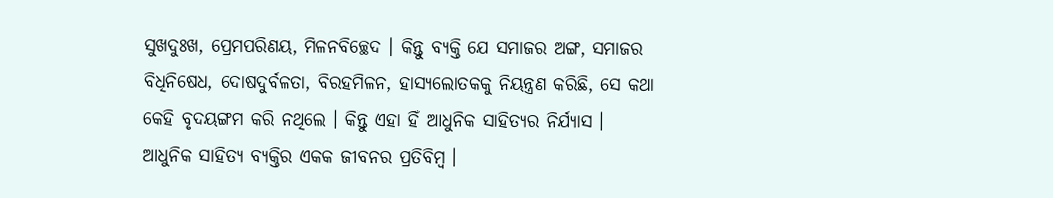ସୁଖଦୁଃଖ, ପ୍ରେମପରିଣୟ, ମିଳନବିଚ୍ଛେଦ । କିନ୍ତୁ ବ୍ୟକ୍ତି ଯେ ସମାଜର ଅଙ୍ଗ, ସମାଜର ବିଧିନିଷେଧ, ଦୋଷଦୁର୍ବଳତା, ବିରହମିଳନ, ହାସ୍ୟଲୋତକକୁ ନିୟନ୍ତ୍ରଣ କରିଛି, ସେ କଥା କେହି ବୃଦୟଙ୍ଗମ କରି ନଥିଲେ । କିନ୍ତୁ ଏହା ହିଁ ଆଧୁନିକ ସାହିତ୍ୟର ନିର୍ଯ୍ୟାସ । ଆଧୁନିକ ସାହିତ୍ୟ ବ୍ୟକ୍ତିର ଏକକ ଜୀବନର ପ୍ରତିବିମ୍ବ ।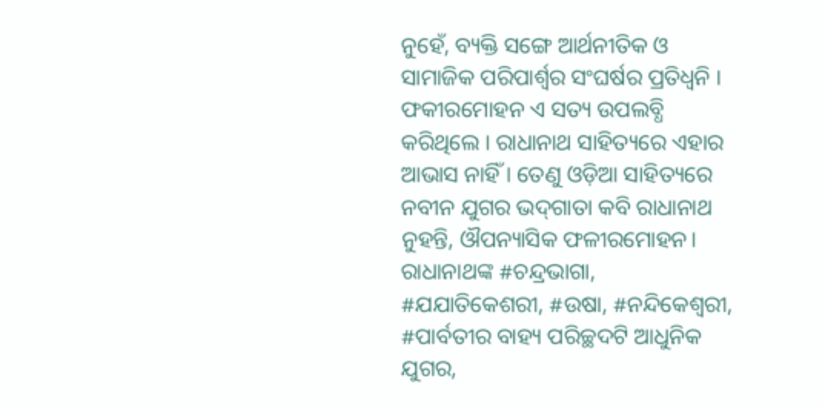ନୁହେଁ, ବ୍ୟକ୍ତି ସଙ୍ଗେ ଆର୍ଥନୀତିକ ଓ ସାମାଜିକ ପରିପାର୍ଶ୍ବର ସଂଘର୍ଷର ପ୍ରତିଧ୍ଵନି । ଫକୀରମୋହନ ଏ ସତ୍ୟ ଉପଲବ୍ଧି କରିଥିଲେ । ରାଧାନାଥ ସାହିତ୍ୟରେ ଏହାର ଆଭାସ ନାହିଁ । ତେଣୁ ଓଡ଼ିଆ ସାହିତ୍ୟରେ ନବୀନ ଯୁଗର ଭଦ୍‌ଗାତା କବି ରାଧାନାଥ ନୁହନ୍ତି, ଔପନ୍ୟାସିକ ଫଳୀରମୋହନ। ରାଧାନାଥଙ୍କ #ଚନ୍ଦ୍ରଭାଗା, #ଯଯାତିକେଶରୀ, #ଉଷା, #ନନ୍ଦିକେଶ୍ବରୀ, #ପାର୍ବତୀର ବାହ୍ୟ ପରିଚ୍ଛଦଟି ଆଧୁନିକ ଯୁଗର,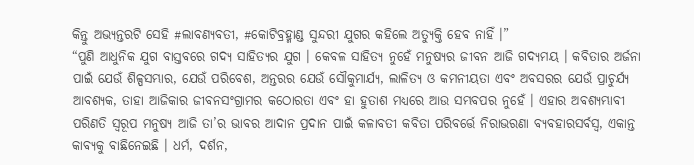କିନ୍ତୁ ଅଭ୍ୟନ୍ତରଟି ସେହି #ଲାବଣ୍ୟବତୀ, #କୋଟିବ୍ରହ୍ମାଣ୍ଡ ସୁନ୍ଦରୀ ଯୁଗର କହିଲେ ଅତ୍ୟୁକ୍ତି ହେବ ନାହିଁ ।”
“ପୁଣି ଆଧୁନିକ ଯୁଗ ବାସ୍ତବରେ ଗଦ୍ୟ ସାହିତ୍ୟର ଯୁଗ । କେବଳ ସାହିତ୍ୟ ନୁହେଁ ମନୁଷ୍ୟର ଜୀବନ ଆଜି ଗଦ୍ୟମୟ । କବିତାର ଅର୍ଜନା ପାଇଁ ଯେଉଁ ଶିଳ୍ପସମ୍ଭାର, ଯେଉଁ ପରିବେଶ, ଅନ୍ତରର ଯେଉଁ ସୌକୁମାର୍ଯ୍ୟ, ଲାଳିତ୍ୟ ଓ କମନୀୟତା ଏବଂ ଅବସରର ଯେଉଁ ପ୍ରାଚୁର୍ଯ୍ୟ ଆବଶ୍ୟକ, ତାହା ଆଜିକାର ଜୀବନସଂଗ୍ରାମର କଠୋରତା ଏବଂ ହା ହୁତାଶ ମଧ୍ୟରେ ଆଉ ସମ୍ଭବପର ନୁହେଁ । ଏହାର ଅବଶ୍ୟମ୍ଭାବୀ ପରିଣତି ସ୍ବରୂପ ମନୁଷ୍ୟ ଆଜି ତା’ର ଭାବର ଆଦାନ ପ୍ରଦାନ ପାଇଁ କଳାବତୀ କବିତା ପରିବର୍ତ୍ତେ ନିରାଭରଣା ବ୍ୟବହାରସର୍ବସ୍ୱ, ଏକାନ୍ତ କାବ୍ୟକୁ ବାଛିନେଇଛି । ଧର୍ମ, ଦର୍ଶନ,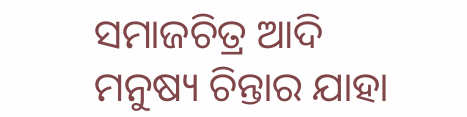ସମାଜଚିତ୍ର ଆଦି ମନୁଷ୍ୟ ଚିନ୍ତାର ଯାହା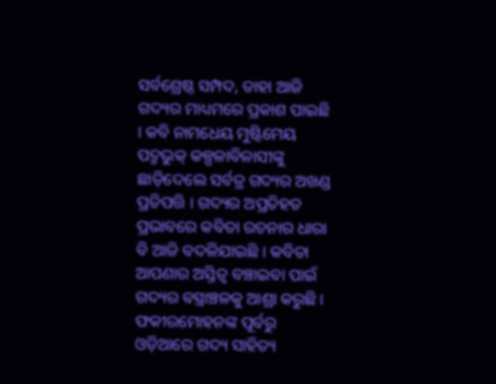ସର୍ବଶ୍ରେଷ୍ଠ ସମ୍ପଦ, ତାହା ଆଜି ଗଦ୍ୟର ମାଧ୍ୟମରେ ପ୍ରକାଶ ପାଇଛି । କବି ନାମଧେୟ ମୁଷ୍ଟିମେୟ ପଦ୍ମଭୁକ୍ କଳ୍ପଳାବିଳାସୀଙ୍କୁ ଛାଡ଼ିଦେଲେ ସର୍ବତ୍ର ଗଦ୍ୟର ଅଖଣ୍ଡ ପ୍ରତିପତ୍ତି । ଗଦ୍ୟର ଅପ୍ରତିହତ ପ୍ରଭାବରେ କବିତା ରଚନାର ଧାରା ବି ଆଜି ବଦଳିଯାଇଛି । କବିତା ଆପଣାର ଅସ୍ତିତ୍ବ ବଞ୍ଚାଇବା ପାଇଁ ଗଦ୍ୟର ବସ୍ତ୍ରାଞ୍ଚଳକୁ ଆଶ୍ରା କରୁଛି ।
ଫକୀରମୋହନଙ୍କ ପୂର୍ବରୁ ଓଡ଼ିଆରେ ଗଦ୍ୟ ସାହିତ୍ୟ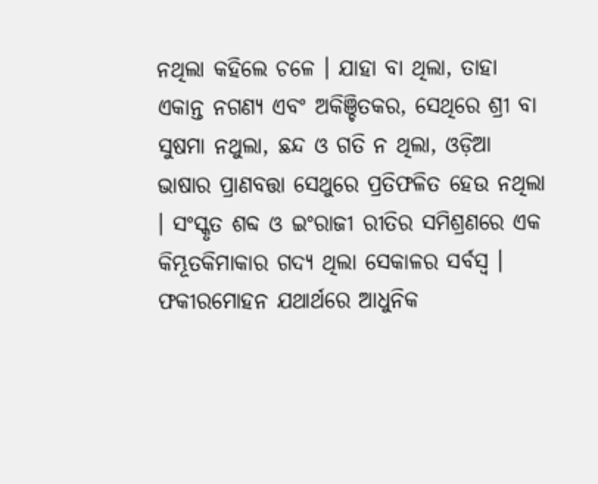ନଥିଲା କହିଲେ ଚଳେ । ଯାହା ବା ଥିଲା, ତାହା ଏକାନ୍ତ ନଗଣ୍ୟ ଏବଂ ଅକିଞ୍ଚିତକର, ସେଥିରେ ଶ୍ରୀ ବା ସୁଷମା ନଥୁଲା, ଛନ୍ଦ ଓ ଗତି ନ ଥିଲା, ଓଡ଼ିଆ ଭାଷାର ପ୍ରାଣବତ୍ତା ସେଥୁରେ ପ୍ରତିଫଳିତ ହେଉ ନଥିଲା । ସଂସ୍କୃତ ଶବ୍ଦ ଓ ଇଂରାଜୀ ରୀତିର ସମିଶ୍ରଣରେ ଏକ କିମ୍ଭୂତକିମାକାର ଗଦ୍ୟ ଥିଲା ସେକାଳର ସର୍ବସ୍ବ ।
ଫକୀରମୋହନ ଯଥାର୍ଥରେ ଆଧୁନିକ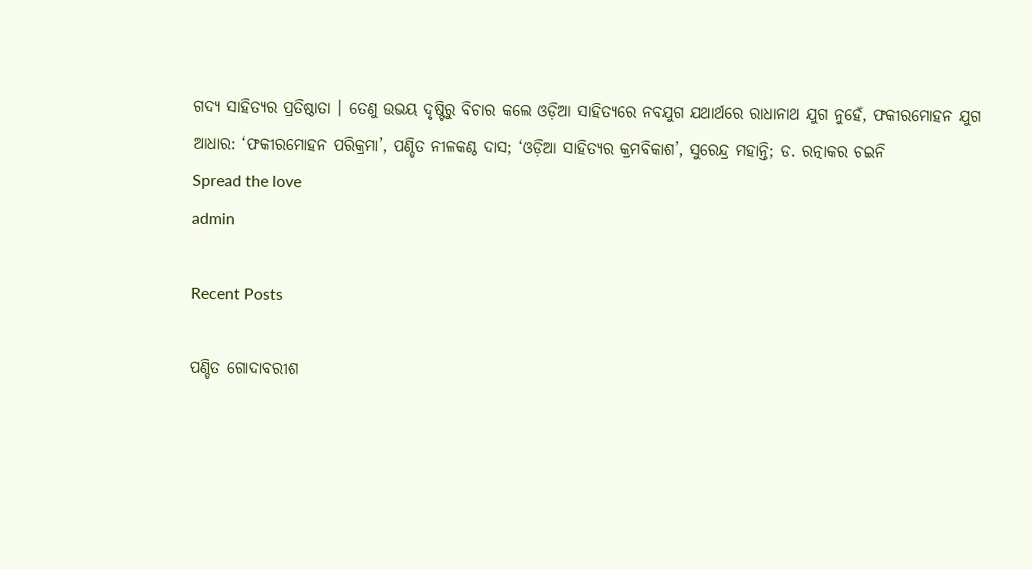ଗଦ୍ୟ ସାହିତ୍ୟର ପ୍ରତିଷ୍ଠାତା । ତେଣୁ ଉଭୟ ଦୃଷ୍ଟିରୁ ବିଚାର କଲେ ଓଡ଼ିଆ ସାହିତ୍ୟରେ ନବଯୁଗ ଯଥାର୍ଥରେ ରାଧାନାଥ ଯୁଗ ନୁହେଁ, ଫକୀରମୋହନ ଯୁଗ
ଆଧାର: ‘ଫକୀରମୋହନ ପରିକ୍ରମା’, ପଣ୍ଡିତ ନୀଳକଣ୍ଠ ଦାସ; ‘ଓଡ଼ିଆ ସାହିତ୍ୟର କ୍ରମବିକାଶ’, ସୁରେନ୍ଦ୍ର ମହାନ୍ତି; ଡ. ରତ୍ନାକର ଚଇନି
Spread the love
admin

Recent Posts

ପଣ୍ଡିତ ଗୋଦାବରୀଶ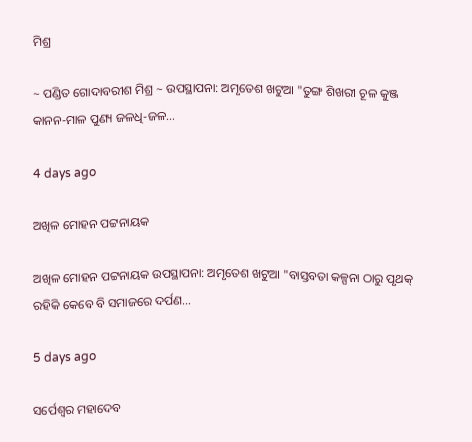ମିଶ୍ର

~ ପଣ୍ଡିତ ଗୋଦାବରୀଶ ମିଶ୍ର ~ ଉପସ୍ଥାପନା: ଅମୃତେଶ ଖଟୁଆ "ତୁଙ୍ଗ ଶିଖରୀ ଚୂଳ କୁଞ୍ଜ କାନନ-ମାଳ ପୁଣ୍ୟ ଜଳଧି-ଜଳ…

4 days ago

ଅଖିଳ ମୋହନ ପଟ୍ଟନାୟକ

ଅଖିଳ ମୋହନ ପଟ୍ଟନାୟକ ଉପସ୍ଥାପନା: ଅମୃତେଶ ଖଟୁଆ "ବାସ୍ତବତା କଳ୍ପନା ଠାରୁ ପୃଥକ୍ ରହିକି କେବେ ବି ସମାଜରେ ଦର୍ପଣ…

5 days ago

ସର୍ପେଶ୍ୱର ମହାଦେବ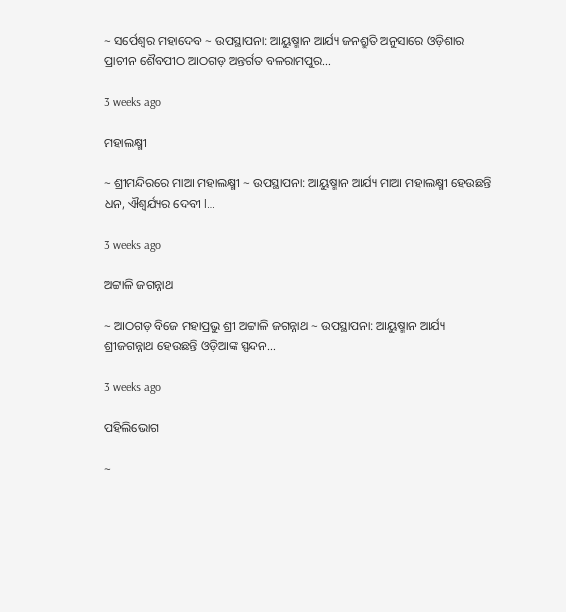~ ସର୍ପେଶ୍ୱର ମହାଦେବ ~ ଉପସ୍ଥାପନା: ଆୟୁଷ୍ମାନ ଆର୍ଯ୍ୟ ଜନଶ୍ରୁତି ଅନୁସାରେ ଓଡ଼ିଶାର ପ୍ରାଚୀନ ଶୈବପୀଠ ଆଠଗଡ଼ ଅନ୍ତର୍ଗତ ବଳରାମପୁର…

3 weeks ago

ମହାଲକ୍ଷ୍ମୀ

~ ଶ୍ରୀମନ୍ଦିରରେ ମାଆ ମହାଲକ୍ଷ୍ମୀ ~ ଉପସ୍ଥାପନା: ଆୟୁଷ୍ମାନ ଆର୍ଯ୍ୟ ମାଆ ମହାଲକ୍ଷ୍ମୀ ହେଉଛନ୍ତି ଧନ, ଐଶ୍ୱର୍ଯ୍ୟର ଦେବୀ l…

3 weeks ago

ଅଟ୍ଟାଳି ଜଗନ୍ନାଥ

~ ଆଠଗଡ଼ ବିଜେ ମହାପ୍ରଭୁ ଶ୍ରୀ ଅଟ୍ଟାଳି ଜଗନ୍ନାଥ ~ ଉପସ୍ଥାପନା: ଆୟୁଷ୍ମାନ ଆର୍ଯ୍ୟ ଶ୍ରୀଜଗନ୍ନାଥ ହେଉଛନ୍ତି ଓଡ଼ିଆଙ୍କ ସ୍ପନ୍ଦନ…

3 weeks ago

ପହିଲିଭୋଗ

~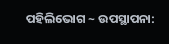ପହିଲିଭୋଗ ~ ଉପସ୍ଥାପନା: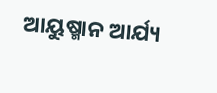ଆୟୁଷ୍ମାନ ଆର୍ଯ୍ୟ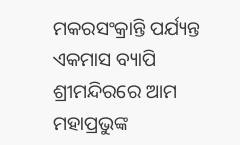ମକରସଂକ୍ରାନ୍ତି ପର୍ଯ୍ୟନ୍ତ ଏକମାସ ବ୍ୟାପି ଶ୍ରୀମନ୍ଦିରରେ ଆମ ମହାପ୍ରଭୁଙ୍କ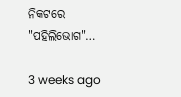ନିକଟରେ "ପହିଲିଭୋଗ"…

3 weeks ago